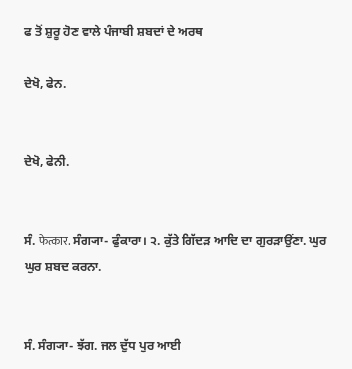ਫ ਤੋਂ ਸ਼ੁਰੂ ਹੋਣ ਵਾਲੇ ਪੰਜਾਬੀ ਸ਼ਬਦਾਂ ਦੇ ਅਰਥ

ਦੇਖੋ, ਫੇਨ.


ਦੇਖੋ, ਫੇਨੀ.


ਸੰ. फेत्कार. ਸੰਗ੍ਯਾ- ਫੁੰਕਾਰਾ। ੨. ਕੁੱਤੇ ਗਿੱਦੜ ਆਦਿ ਦਾ ਗੁਰੜਾਉਂਣਾ. ਘੁਰ ਘੁਰ ਸ਼ਬਦ ਕਰਨਾ.


ਸੰ. ਸੰਗ੍ਯਾ- ਝੱਗ. ਜਲ ਦੁੱਧ ਪੁਰ ਆਈ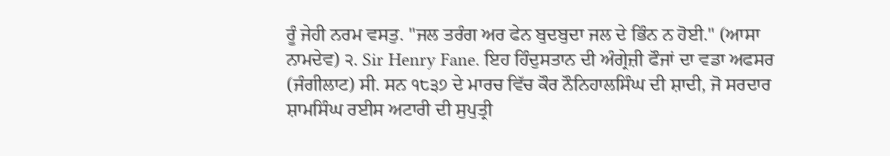ਰੂੰ ਜੇਹੀ ਨਰਮ ਵਸਤੁ. "ਜਲ ਤਰੰਗ ਅਰ ਫੇਨ ਬੁਦਬੁਦਾ ਜਲ ਦੇ ਭਿੰਨ ਨ ਹੋਈ." (ਆਸਾ ਨਾਮਦੇਵ) ੨. Sir Henry Fane. ਇਹ ਹਿੰਦੁਸਤਾਨ ਦੀ ਅੰਗ੍ਰੇਜ਼ੀ ਫੌਜਾਂ ਦਾ ਵਡਾ ਅਫਸਰ (ਜੰਗੀਲਾਟ) ਸੀ. ਸਨ ੧੮੩੭ ਦੇ ਮਾਰਚ ਵਿੱਚ ਕੌਰ ਨੌਨਿਹਾਲਸਿੰਘ ਦੀ ਸ਼ਾਦੀ, ਜੋ ਸਰਦਾਰ ਸ਼ਾਮਸਿੰਘ ਰਈਸ ਅਟਾਰੀ ਦੀ ਸੁਪੁਤ੍ਰੀ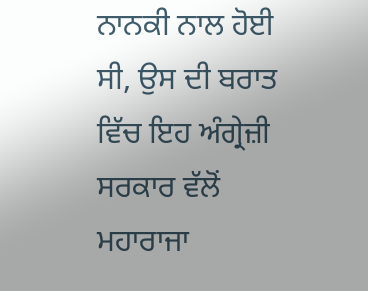ਨਾਨਕੀ ਨਾਲ ਹੋਈ ਸੀ, ਉਸ ਦੀ ਬਰਾਤ ਵਿੱਚ ਇਹ ਅੰਗ੍ਰੇਜ਼ੀ ਸਰਕਾਰ ਵੱਲੋਂ ਮਹਾਰਾਜਾ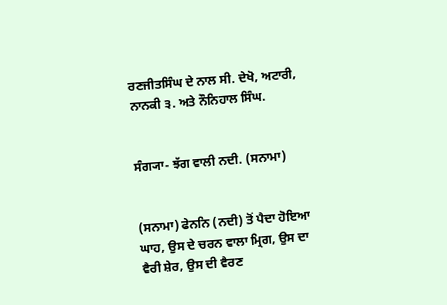ਰਣਜੀਤਸਿੰਘ ਦੇ ਨਾਲ ਸੀ. ਦੇਖੋ, ਅਟਾਰੀ, ਨਾਨਕੀ ੩. ਅਤੇ ਨੌਨਿਹਾਲ ਸਿੰਘ.


ਸੰਗ੍ਯਾ- ਝੱਗ ਵਾਲੀ ਨਦੀ. (ਸਨਾਮਾ)


(ਸਨਾਮਾ) ਫੇਨਨਿ (ਨਦੀ) ਤੋਂ ਪੈਦਾ ਹੋਇਆ ਘਾਹ, ਉਸ ਦੇ ਚਰਨ ਵਾਲਾ ਮ੍ਰਿਗ, ਉਸ ਦਾ ਵੈਰੀ ਸ਼ੇਰ, ਉਸ ਦੀ ਵੈਰਣ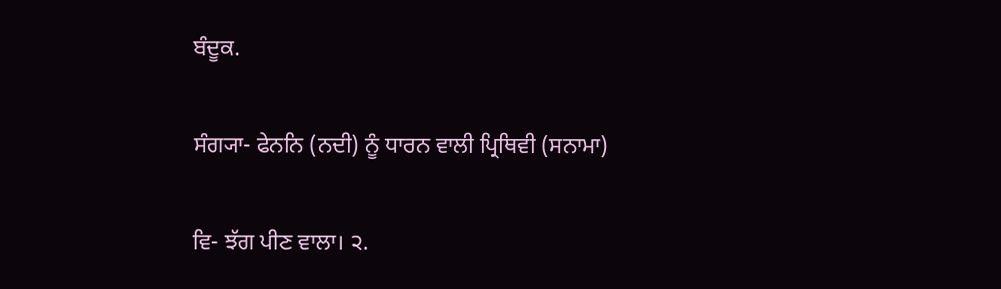ਬੰਦੂਕ.


ਸੰਗ੍ਯਾ- ਫੇਨਨਿ (ਨਦੀ) ਨੂੰ ਧਾਰਨ ਵਾਲੀ ਪ੍ਰਿਥਿਵੀ (ਸਨਾਮਾ)


ਵਿ- ਝੱਗ ਪੀਣ ਵਾਲਾ। ੨.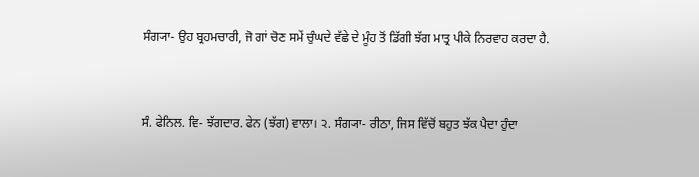ਸੰਗ੍ਯਾ- ਉਹ ਬ੍ਰਹਮਚਾਰੀ, ਜੋ ਗਾਂ ਚੋਣ ਸਮੇਂ ਚੁੰਘਦੇ ਵੱਛੇ ਦੇ ਮੂੰਹ ਤੋਂ ਡਿੱਗੀ ਝੱਗ ਮਾਤ੍ਰ ਪੀਕੇ ਨਿਰਵਾਹ ਕਰਦਾ ਹੈ.


ਸੰ. ਫੇਨਿਲ. ਵਿ- ਝੱਗਦਾਰ. ਫੇਨ (ਝੱਗ) ਵਾਲਾ। ੨. ਸੰਗ੍ਯਾ- ਰੀਠਾ, ਜਿਸ ਵਿੱਚੋਂ ਬਹੁਤ ਝੱਕ ਪੈਦਾ ਹੁੰਦਾ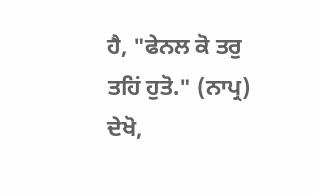ਹੈ, "ਫੇਨਲ ਕੋ ਤਰੁ ਤਹਿਂ ਹੁਤੋ." (ਨਾਪ੍ਰ) ਦੇਖੋ,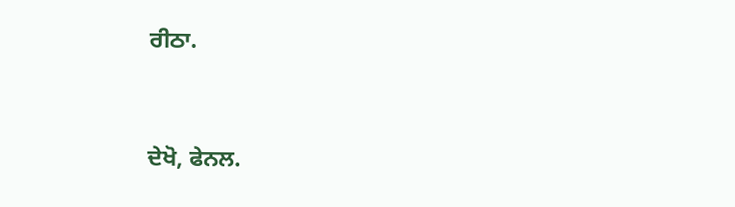ਰੀਠਾ.


ਦੇਖੋ, ਫੇਨਲ.